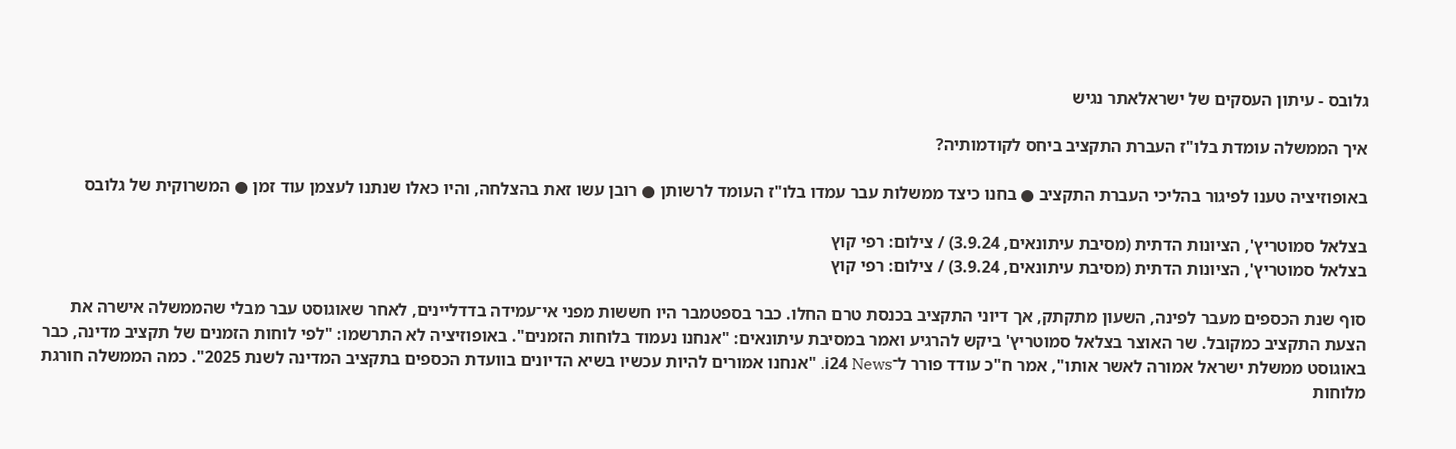גלובס - עיתון העסקים של ישראלאתר נגיש

איך הממשלה עומדת בלו"ז העברת התקציב ביחס לקודמותיה?

באופוזיציה טענו לפיגור בהליכי העברת התקציב ● בחנו כיצד ממשלות עבר עמדו בלו"ז העומד לרשותן ● רובן עשו זאת בהצלחה, והיו כאלו שנתנו לעצמן עוד זמן ● המשרוקית של גלובס

בצלאל סמוטריץ', הציונות הדתית (מסיבת עיתונאים, 3.9.24) / צילום: רפי קוץ
בצלאל סמוטריץ', הציונות הדתית (מסיבת עיתונאים, 3.9.24) / צילום: רפי קוץ

סוף שנת הכספים מעבר לפינה, השעון מתקתק, אך דיוני התקציב בכנסת טרם החלו. כבר בספטמבר היו חששות מפני אי־עמידה בדדליינים, לאחר שאוגוסט עבר מבלי שהממשלה אישרה את הצעת התקציב כמקובל. שר האוצר בצלאל סמוטריץ' ביקש להרגיע ואמר במסיבת עיתונאים: "אנחנו נעמוד בלוחות הזמנים". באופוזיציה לא התרשמו: "לפי לוחות הזמנים של תקציב מדינה, כבר באוגוסט ממשלת ישראל אמורה לאשר אותו", אמר ח"כ עודד פורר ל־i24 News. "אנחנו אמורים להיות עכשיו בשיא הדיונים בוועדת הכספים בתקציב המדינה לשנת 2025". כמה הממשלה חורגת מלוחות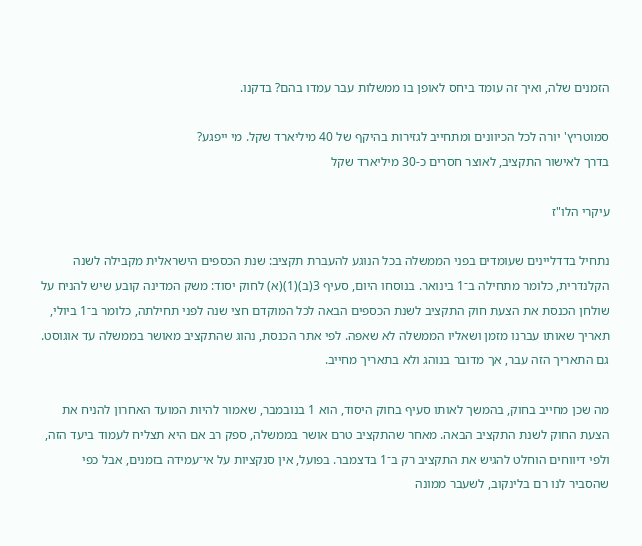הזמנים שלה, ואיך זה עומד ביחס לאופן בו ממשלות עבר עמדו בהם? בדקנו.

סמוטריץ' יורה לכל הכיוונים ומתחייב לגזירות בהיקף של 40 מיליארד שקל. מי ייפגע?
בדרך לאישור התקציב, לאוצר חסרים כ-30 מיליארד שקל

עיקרי הלו"ז

נתחיל בדדליינים שעומדים בפני הממשלה בכל הנוגע להעברת תקציב: שנת הכספים הישראלית מקבילה לשנה הקלנדרית, כלומר מתחילה ב־1 בינואר. בנוסחו היום, סעיף 3(ב)(1)(א) לחוק יסוד: משק המדינה קובע שיש להניח על שולחן הכנסת את הצעת חוק התקציב לשנת הכספים הבאה לכל המוקדם חצי שנה לפני תחילתה, כלומר ב־1 ביולי, תאריך שאותו עברנו מזמן ושאליו הממשלה לא שאפה. לפי אתר הכנסת, נהוג שהתקציב מאושר בממשלה עד אוגוסט. גם התאריך הזה עבר, אך מדובר בנוהג ולא בתאריך מחייב.

מה שכן מחייב בחוק, בהמשך לאותו סעיף בחוק היסוד, הוא 1 בנובמבר, שאמור להיות המועד האחרון להניח את הצעת החוק לשנת התקציב הבאה. מאחר שהתקציב טרם אושר בממשלה, ספק רב אם היא תצליח לעמוד ביעד הזה, ולפי דיווחים הוחלט להגיש את התקציב רק ב־1 בדצמבר. בפועל, אין סנקציות על אי־עמידה בזמנים, אבל כפי שהסביר לנו רם בלינקוב, לשעבר ממונה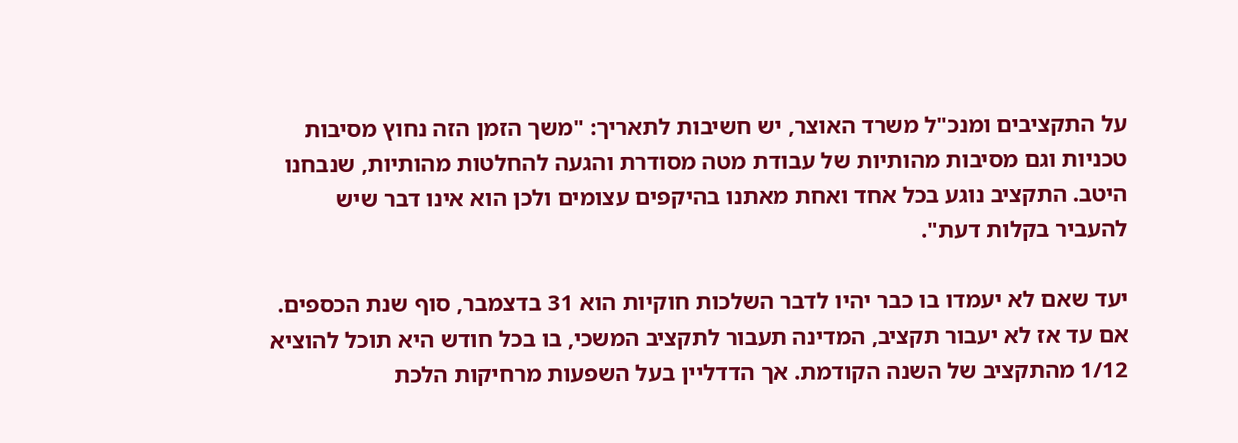על התקציבים ומנכ"ל משרד האוצר, יש חשיבות לתאריך: "משך הזמן הזה נחוץ מסיבות טכניות וגם מסיבות מהותיות של עבודת מטה מסודרת והגעה להחלטות מהותיות, שנבחנו היטב. התקציב נוגע בכל אחד ואחת מאתנו בהיקפים עצומים ולכן הוא אינו דבר שיש להעביר בקלות דעת".

יעד שאם לא יעמדו בו כבר יהיו לדבר השלכות חוקיות הוא 31 בדצמבר, סוף שנת הכספים. אם עד אז לא יעבור תקציב, המדינה תעבור לתקציב המשכי, בו בכל חודש היא תוכל להוציא 1/12 מהתקציב של השנה הקודמת. אך הדדליין בעל השפעות מרחיקות הלכת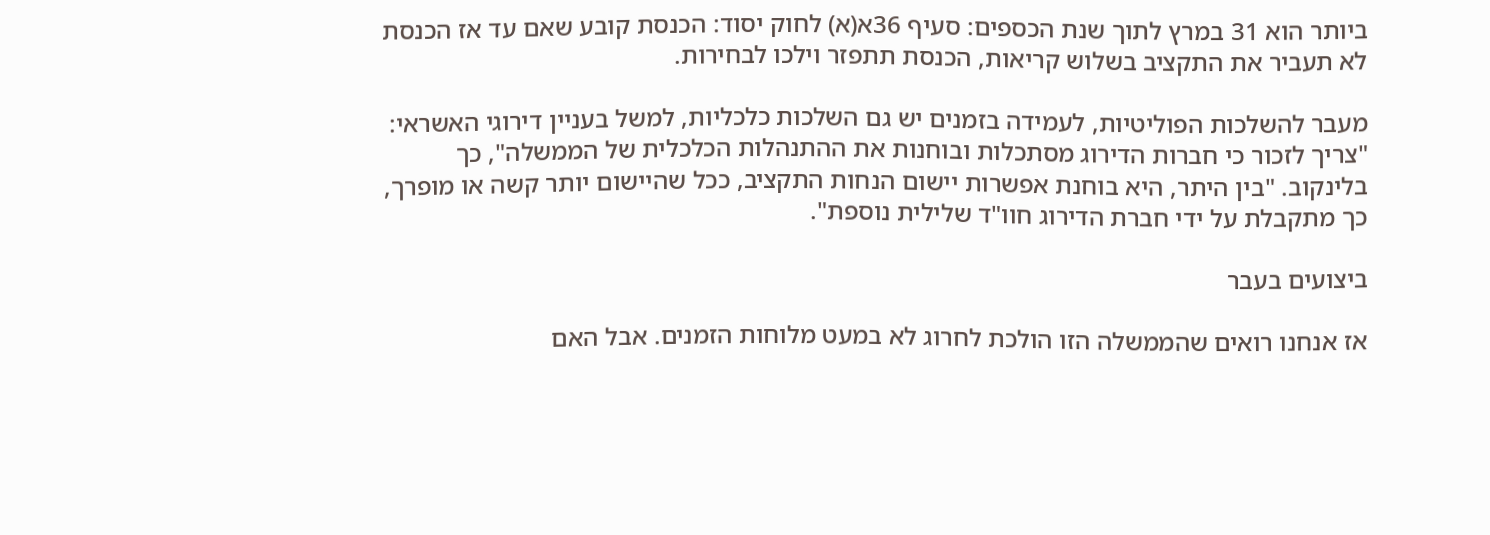ביותר הוא 31 במרץ לתוך שנת הכספים: סעיף 36א(א) לחוק יסוד: הכנסת קובע שאם עד אז הכנסת לא תעביר את התקציב בשלוש קריאות, הכנסת תתפזר וילכו לבחירות.

מעבר להשלכות הפוליטיות, לעמידה בזמנים יש גם השלכות כלכליות, למשל בעניין דירוגי האשראי: "צריך לזכור כי חברות הדירוג מסתכלות ובוחנות את ההתנהלות הכלכלית של הממשלה", כך בלינקוב. "בין היתר, היא בוחנת אפשרות יישום הנחות התקציב, ככל שהיישום יותר קשה או מופרך, כך מתקבלת על ידי חברת הדירוג חוו"ד שלילית נוספת".

ביצועים בעבר

אז אנחנו רואים שהממשלה הזו הולכת לחרוג לא במעט מלוחות הזמנים. אבל האם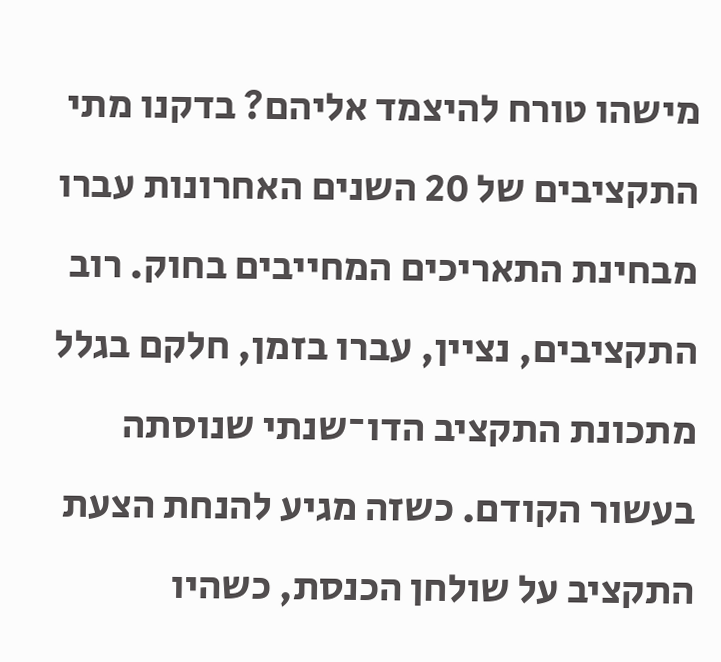מישהו טורח להיצמד אליהם? בדקנו מתי התקציבים של 20 השנים האחרונות עברו מבחינת התאריכים המחייבים בחוק. רוב התקציבים, נציין, עברו בזמן, חלקם בגלל מתכונת התקציב הדו־שנתי שנוסתה בעשור הקודם. כשזה מגיע להנחת הצעת התקציב על שולחן הכנסת, כשהיו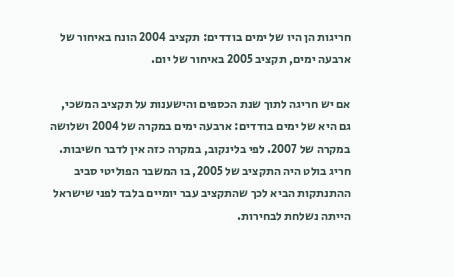חריגות הן היו של ימים בודדים: תקציב 2004 הונח באיחור של ארבעה ימים, תקציב 2005 באיחור של יום.

אם יש חריגה לתוך שנת הכספים והישענות על תקציב המשכי, גם היא של ימים בודדים: ארבעה ימים במקרה של 2004 ושלושה במקרה של 2007. לפי בלינקוב, במקרה כזה אין לדבר חשיבות. חריג בולט היה התקציב של 2005, בו המשבר הפוליטי סביב ההתנתקות הביא לכך שהתקציב עבר יומיים בלבד לפני שישראל הייתה נשלחת לבחירות.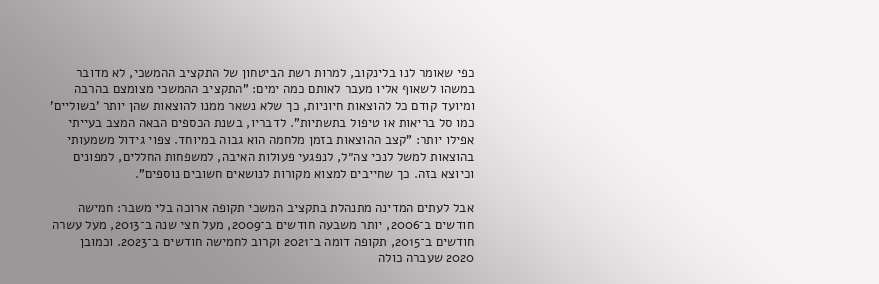כפי שאומר לנו בלינקוב, למרות רשת הביטחון של התקציב ההמשכי, לא מדובר במשהו לשאוף אליו מעבר לאותם כמה ימים: "התקציב ההמשכי מצומצם בהרבה ומיועד קודם כל להוצאות חיוניות, כך שלא נשאר ממנו להוצאות שהן יותר 'בשוליים' כמו סל בריאות או טיפול בתשתיות". לדבריו, בשנת הכספים הבאה המצב בעייתי אפילו יותר: "קצב ההוצאות בזמן מלחמה הוא גבוה במיוחד. צפוי גידול משמעותי בהוצאות למשל לנכי צה״ל, לנפגעי פעולות האיבה, למשפחות החללים, למפונים וכיוצא בזה. כך שחייבים למצוא מקורות לנושאים חשובים נוספים".

אבל לעתים המדינה מתנהלת בתקציב המשכי תקופה ארוכה בלי משבר: חמישה חודשים ב־2006, יותר משבעה חודשים ב־2009, מעל חצי שנה ב־2013, מעל עשרה חודשים ב־2015, תקופה דומה ב־2021 וקרוב לחמישה חודשים ב־2023. וכמובן 2020 שעברה כולה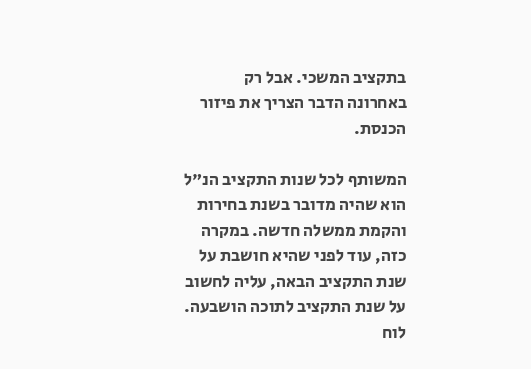בתקציב המשכי. אבל רק באחרונה הדבר הצריך את פיזור הכנסת.

המשותף לכל שנות התקציב הנ"ל הוא שהיה מדובר בשנת בחירות והקמת ממשלה חדשה. במקרה כזה, עוד לפני שהיא חושבת על שנת התקציב הבאה, עליה לחשוב על שנת התקציב לתוכה הושבעה. לוח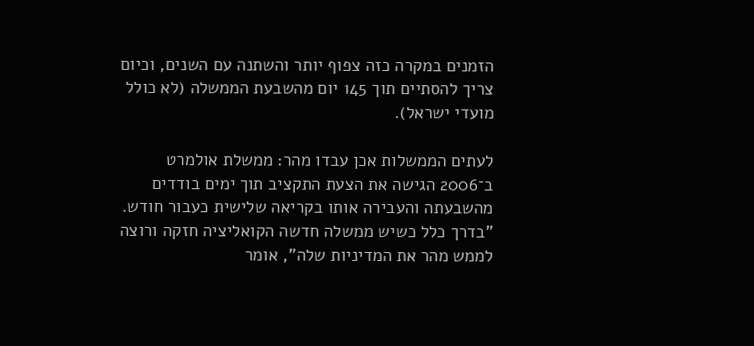הזמנים במקרה כזה צפוף יותר והשתנה עם השנים, וכיום צריך להסתיים תוך 145 יום מהשבעת הממשלה (לא כולל מועדי ישראל).

לעתים הממשלות אכן עבדו מהר: ממשלת אולמרט ב־2006 הגישה את הצעת התקציב תוך ימים בודדים מהשבעתה והעבירה אותו בקריאה שלישית כעבור חודש. "בדרך כלל כשיש ממשלה חדשה הקואליציה חזקה ורוצה לממש מהר את המדיניות שלה", אומר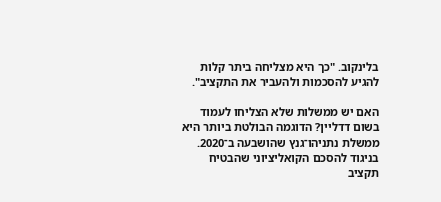בלינקוב. "כך היא מצליחה ביתר קלות להגיע להסכמות ולהעביר את התקציב".

האם יש ממשלות שלא הצליחו לעמוד בשום דדליין? הדוגמה הבולטת ביותר היא ממשלת נתניהו־גנץ שהושבעה ב־2020. בניגוד להסכם הקואליציוני שהבטיח תקציב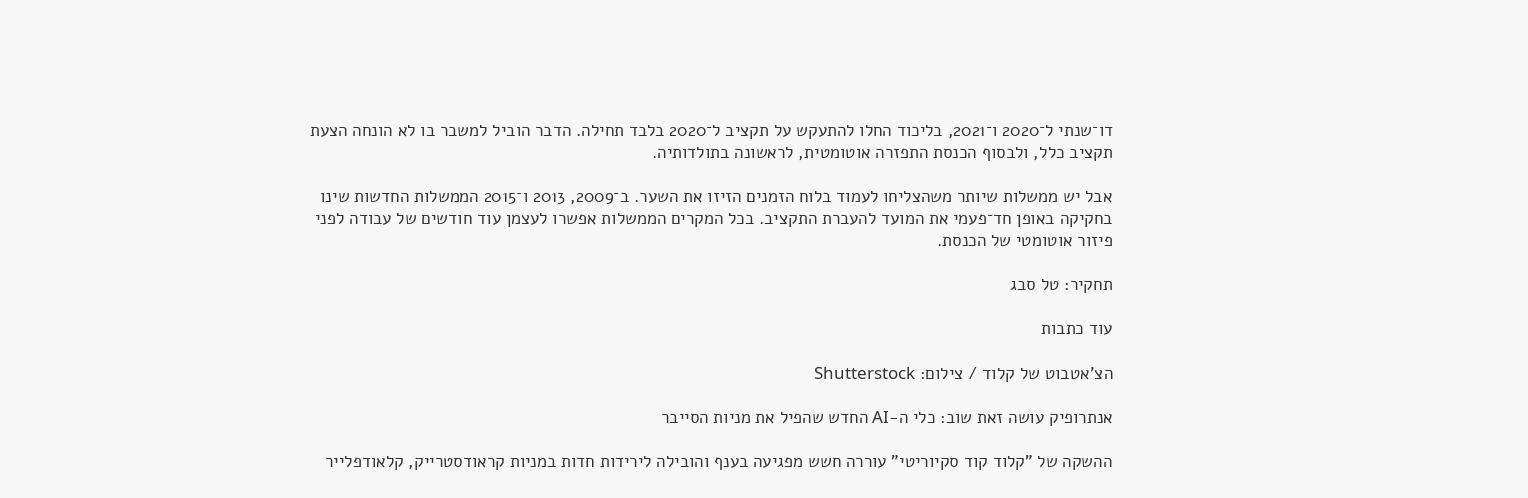דו־שנתי ל־2020 ו־2021, בליכוד החלו להתעקש על תקציב ל־2020 בלבד תחילה. הדבר הוביל למשבר בו לא הונחה הצעת תקציב כלל, ולבסוף הכנסת התפזרה אוטומטית, לראשונה בתולדותיה.

אבל יש ממשלות שיותר משהצליחו לעמוד בלוח הזמנים הזיזו את השער. ב־2009, 2013 ו־2015 הממשלות החדשות שינו בחקיקה באופן חד־פעמי את המועד להעברת התקציב. בכל המקרים הממשלות אפשרו לעצמן עוד חודשים של עבודה לפני פיזור אוטומטי של הכנסת.

תחקיר: טל סבג

עוד כתבות

הצ'אטבוט של קלוד / צילום: Shutterstock

אנתרופיק עושה זאת שוב: כלי ה-AI החדש שהפיל את מניות הסייבר

ההשקה של "קלוד קוד סקיוריטי" עוררה חשש מפגיעה בענף והובילה לירידות חדות במניות קראודסטרייק, קלאודפלייר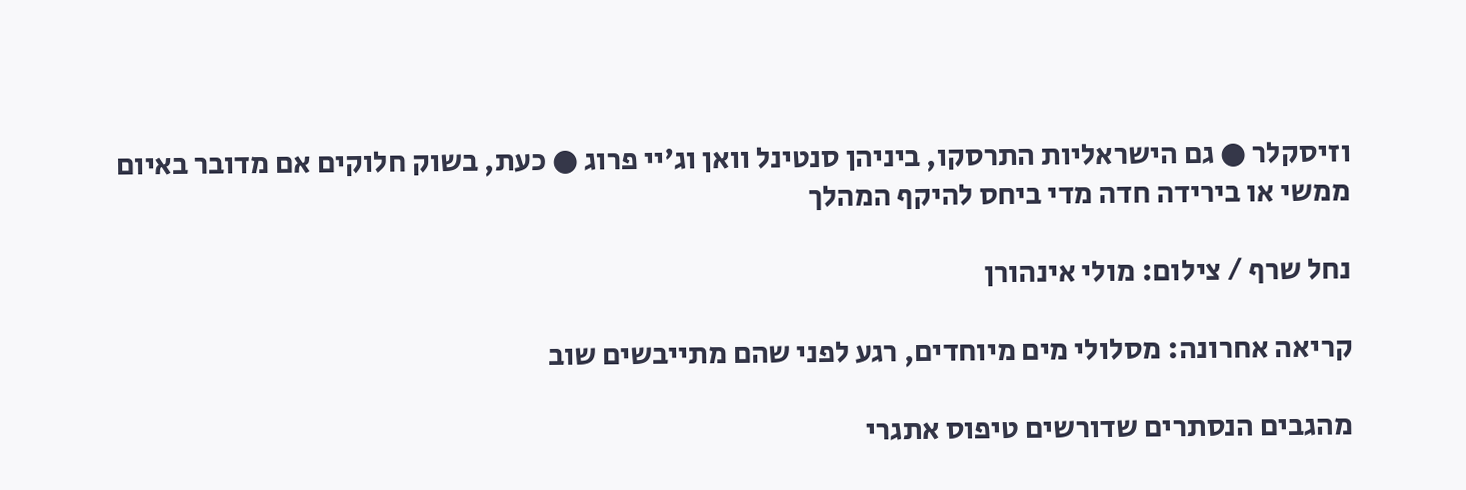וזיסקלר ● גם הישראליות התרסקו, ביניהן סנטינל וואן וג'יי פרוג ● כעת, בשוק חלוקים אם מדובר באיום ממשי או בירידה חדה מדי ביחס להיקף המהלך

נחל שרף / צילום: מולי אינהורן

קריאה אחרונה: מסלולי מים מיוחדים, רגע לפני שהם מתייבשים שוב

מהגבים הנסתרים שדורשים טיפוס אתגרי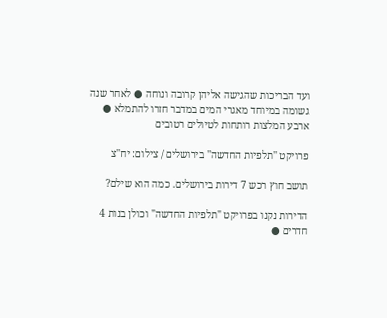ועד הבריכות שהגישה אליהן קרובה ונוחה ● לאחר שנה גשומה במיוחד מאגרי המים במדבר חזרו להתמלא ● ארבע המלצות רותחות לטיולים רטובים

פרויקט ''תלפיות החדשה'' בירושלים / צילום: יח''צ

תושב חוץ רכש 7 דירות בירושלים. כמה הוא שילם?

הדירות נקנו בפרויקט "תלפיות החדשה" וכולן בנות 4 חדרים ●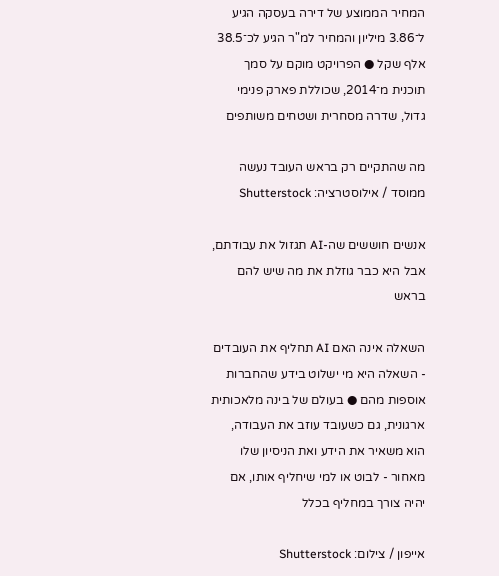המחיר הממוצע של דירה בעסקה הגיע ל־3.86 מיליון והמחיר למ"ר הגיע לכ־38.5 אלף שקל ● הפרויקט מוקם על סמך תוכנית מ־2014, שכוללת פארק פנימי גדול, שדרה מסחרית ושטחים משותפים

מה שהתקיים רק בראש העובד נעשה ממוסד / אילוסטרציה: Shutterstock

אנשים חוששים שה-AI תגזול את עבודתם, אבל היא כבר גוזלת את מה שיש להם בראש

השאלה אינה האם AI תחליף את העובדים - השאלה היא מי ישלוט בידע שהחברות אוספות מהם ● בעולם של בינה מלאכותית ארגונית, גם כשעובד עוזב את העבודה, הוא משאיר את הידע ואת הניסיון שלו מאחור - לבוט או למי שיחליף אותו, אם יהיה צורך במחליף בכלל

אייפון / צילום: Shutterstock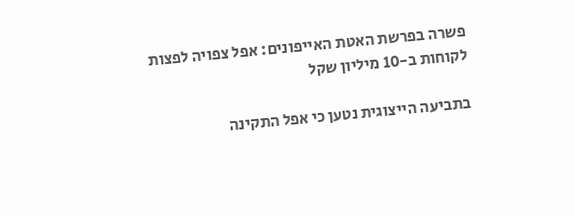פשרה בפרשת האטת האייפונים: אפל צפויה לפצות לקוחות ב-10 מיליון שקל

בתביעה הייצוגית נטען כי אפל התקינה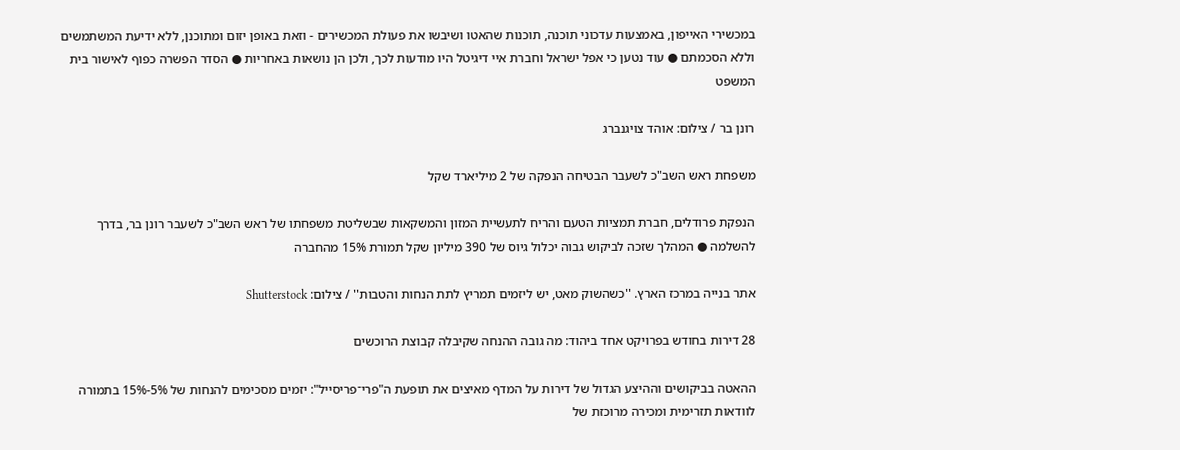במכשירי האייפון, באמצעות עדכוני תוכנה, תוכנות שהאטו ושיבשו את פעולת המכשירים - וזאת באופן יזום ומתוכנן, ללא ידיעת המשתמשים וללא הסכמתם ● עוד נטען כי אפל ישראל וחברת איי דיגיטל היו מודעות לכך, ולכן הן נושאות באחריות ● הסדר הפשרה כפוף לאישור בית המשפט

רונן בר / צילום: אוהד צויגנברג

משפחת ראש השב"כ לשעבר הבטיחה הנפקה של 2 מיליארד שקל

הנפקת פרודלים, חברת תמציות הטעם והריח לתעשיית המזון והמשקאות שבשליטת משפחתו של ראש השב"כ לשעבר רונן בר, בדרך להשלמה ● המהלך שזכה לביקוש גבוה יכלול גיוס של 390 מיליון שקל תמורת 15% מהחברה

אתר בנייה במרכז הארץ. ''כשהשוק מאט, יש ליזמים תמריץ לתת הנחות והטבות'' / צילום: Shutterstock

28 דירות בחודש בפרויקט אחד ביהוד: מה גובה ההנחה שקיבלה קבוצת הרוכשים

ההאטה בביקושים וההיצע הגדול של דירות על המדף מאיצים את תופעת ה"פרי־פריסייל": יזמים מסכימים להנחות של 5%-15% בתמורה לוודאות תזרימית ומכירה מרוכזת של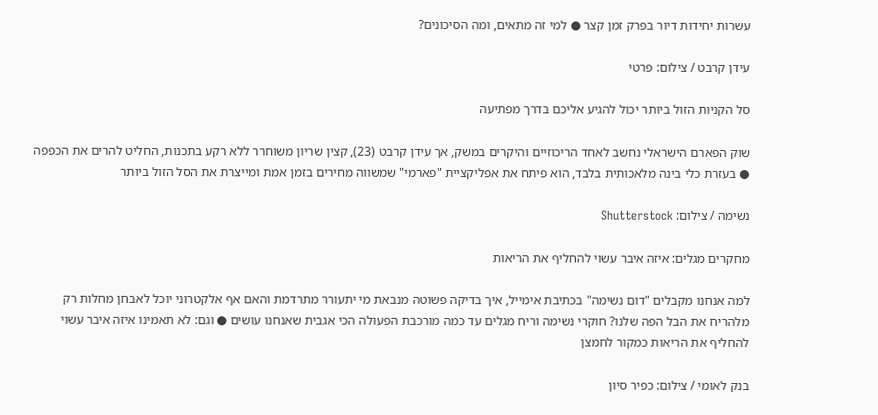עשרות יחידות דיור בפרק זמן קצר ● למי זה מתאים, ומה הסיכונים?

עידן קרבט / צילום: פרטי

סל הקניות הזול ביותר יכול להגיע אליכם בדרך מפתיעה

שוק הפארם הישראלי נחשב לאחד הריכוזיים והיקרים במשק, אך עידן קרבט (23), קצין שריון משוחרר ללא רקע בתכנות, החליט להרים את הכפפה ● בעזרת כלי בינה מלאכותית בלבד, הוא פיתח את אפליקציית "פארמי" שמשווה מחירים בזמן אמת ומייצרת את הסל הזול ביותר

נשימה / צילום: Shutterstock

מחקרים מגלים: איזה איבר עשוי להחליף את הריאות

למה אנחנו מקבלים "דום נשימה" בכתיבת אימייל, איך בדיקה פשוטה מנבאת מי יתעורר מתרדמת והאם אף אלקטרוני יוכל לאבחן מחלות רק מלהריח את הבל הפה שלנו? חוקרי נשימה וריח מגלים עד כמה מורכבת הפעולה הכי אגבית שאנחנו עושים ● וגם: לא תאמינו איזה איבר עשוי להחליף את הריאות כמקור לחמצן

בנק לאומי / צילום: כפיר סיון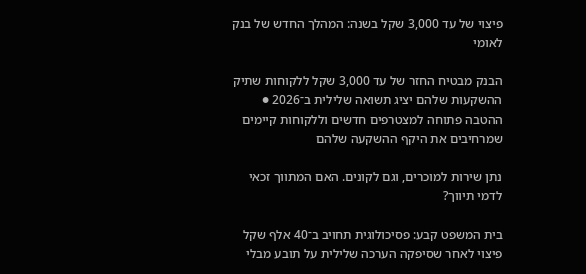פיצוי של עד 3,000 שקל בשנה: המהלך החדש של בנק לאומי

הבנק מבטיח החזר של עד 3,000 שקל ללקוחות שתיק ההשקעות שלהם יציג תשואה שלילית ב־2026 ● ההטבה פתוחה למצטרפים חדשים וללקוחות קיימים שמרחיבים את היקף ההשקעה שלהם

נתן שירות למוכרים, וגם לקונים. האם המתווך זכאי לדמי תיווך?

בית המשפט קבע: פסיכולוגית תחויב ב־40 אלף שקל פיצוי לאחר שסיפקה הערכה שלילית על תובע מבלי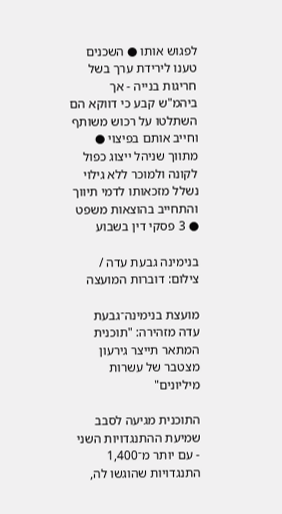לפגוש אותו ● השכנים טענו לירידת ערך בשל חריגות בנייה - אך ביהמ"ש קבע כי דווקא הם השתלטו על רכוש משותף וחייב אותם בפיצוי ● מתווך שניהל ייצוג כפול לקונה ולמוכר ללא גילוי נשלל מזכאותו לדמי תיווך והתחייב בהוצאות משפט ● 3 פסקי דין בשבוע

בנימינה גבעת עדה / צילום: דוברות המועצה

מועצת בנימינה־גבעת עדה מזהירה: "תוכנית המתאר תייצר גירעון מצטבר של עשרות מיליונים"

התוכנית מגיעה לסבב שמיעת ההתנגדויות השני - עם יותר מ־1,400 התנגדויות שהוגשו לה,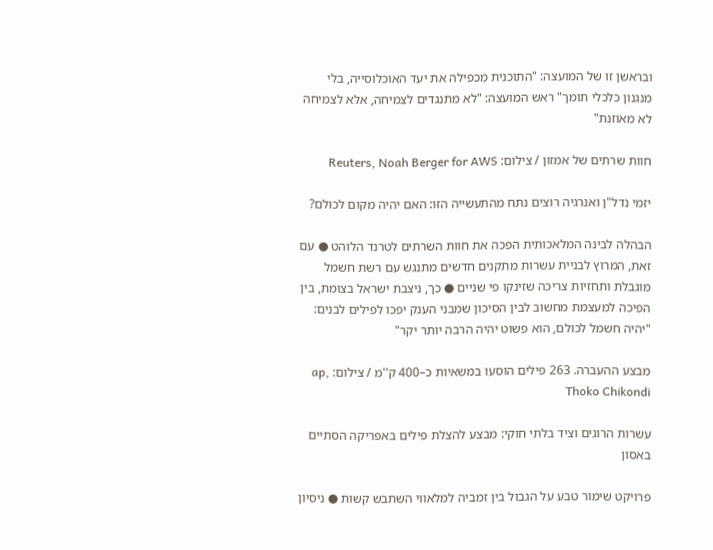ובראשן זו של המועצה: "התוכנית מכפילה את יעד האוכלוסייה, בלי מנגנון כלכלי תומך" ראש המועצה: "לא מתנגדים לצמיחה, אלא לצמיחה לא מאוזנת"

חוות שרתים של אמזון / צילום: Reuters, Noah Berger for AWS

יזמי נדל"ן ואנרגיה רוצים נתח מהתעשייה הזו: האם יהיה מקום לכולם?

הבהלה לבינה המלאכותית הפכה את חוות השרתים לטרנד הלוהט ● עם זאת, המרוץ לבניית עשרות מתקנים חדשים מתנגש עם רשת חשמל מוגבלת ותחזיות צריכה שזינקו פי שניים ● כך, ניצבת ישראל בצומת, בין הפיכה למעצמת מחשוב לבין הסיכון שמבני הענק יפכו לפילים לבנים: "יהיה חשמל לכולם, הוא פשוט יהיה הרבה יותר יקר"

מבצע ההעברה. 263 פילים הוסעו במשאיות כ–400 ק''מ / צילום: ap, Thoko Chikondi

עשרות הרוגים וציד בלתי חוקי: מבצע להצלת פילים באפריקה הסתיים באסון

פרויקט שימור טבע על הגבול בין זמביה למלאווי השתבש קשות ● ניסיון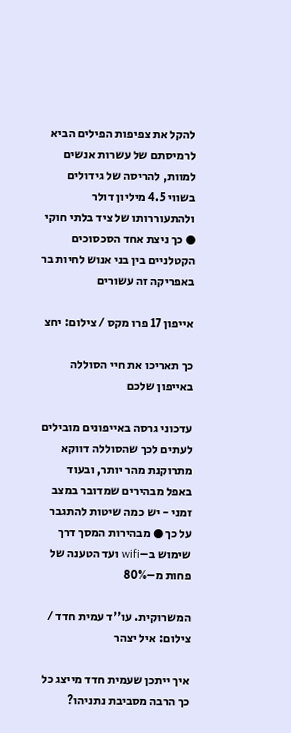להקל את צפיפות הפילים הביא לרמיסתם של עשרות אנשים למוות, להריסה של גידולים בשווי 4.5 מיליון דולר ולהתעוררותו של ציד בלתי חוקי ● כך ניצת אחד הסכסוכים הקטלניים בין בני אנוש לחיות בר באפריקה זה עשורים

אייפון 17 פרו מקס / צילום: יחצ

כך תאריכו את חיי הסוללה באייפון שלכם

עדכוני גרסה באייפונים מובילים לעתים לכך שהסוללה דווקא מתרוקנת מהר יותר, ובעוד באפל מבהירים שמדובר במצב זמני - יש כמה שיטות להתגבר על כך ● מבהירות המסך דרך שימוש ב–wifi ועד הטענה של פחות מ–80%

המשרוקית. עו''ד עמית חדד / צילום: איל יצהר

איך ייתכן שעמית חדד מייצג כל כך הרבה מסביבת נתניהו?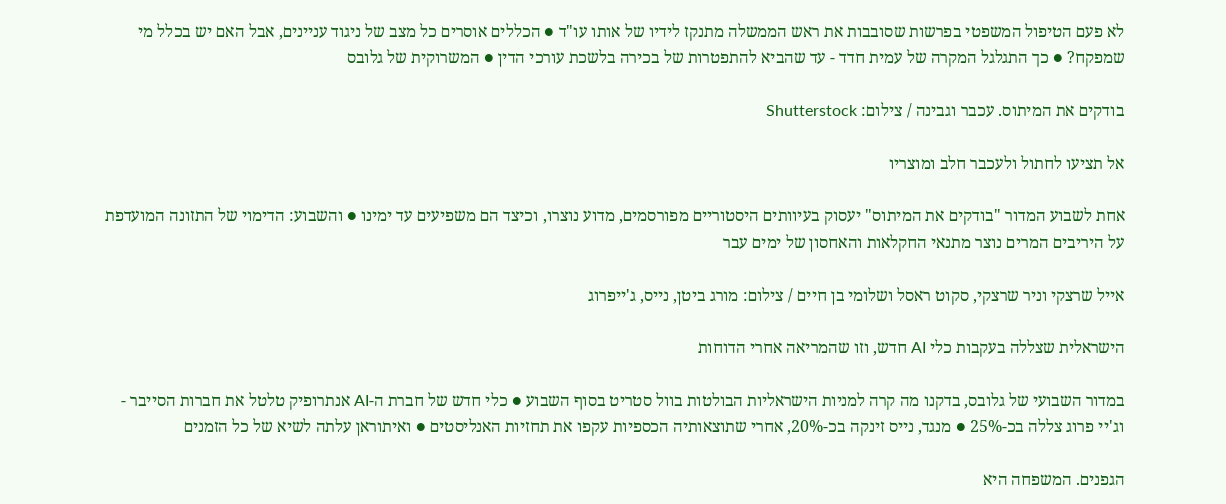לא פעם הטיפול המשפטי בפרשות שסובבות את ראש הממשלה מתנקז לידיו של אותו עו"ד ● הכללים אוסרים כל מצב של ניגוד עניינים, אבל האם יש בכלל מי שמפקח? ● כך התגלגל המקרה של עמית חדד - עד שהביא להתפטרות של בכירה בלשכת עורכי הדין ● המשרוקית של גלובס

בודקים את המיתוס. עכבר וגבינה / צילום: Shutterstock

אל תציעו לחתול ולעכבר חלב ומוצריו

אחת לשבוע המדור "בודקים את המיתוס" יעסוק בעיוותים היסטוריים מפורסמים, מדוע נוצרו, וכיצד הם משפיעים עד ימינו ● והשבוע: הדימוי של התזונה המועדפת על היריבים המרים נוצר מתנאי החקלאות והאחסון של ימים עבר

אייל שרצקי וניר שרצקי, סקוט ראסל ושלומי בן חיים / צילום: מורג ביטן, נייס, ג'ייפרוג

הישראלית שצללה בעקבות כלי AI חדש, וזו שהמריאה אחרי הדוחות

במדור השבועי של גלובס, בדקנו מה קרה למניות הישראליות הבולטות בוול סטריט בסוף השבוע ● כלי חדש של חברת ה-AI אנתרופיק טלטל את חברות הסייבר - וג'יי פרוג צללה בכ-25% ● מנגד, נייס זינקה בכ-20%, אחרי שתוצאותיה הכספיות עקפו את תחזיות האנליסטים ● ואיתוראן עלתה לשיא של כל הזמנים

הגפנים. המשפחה היא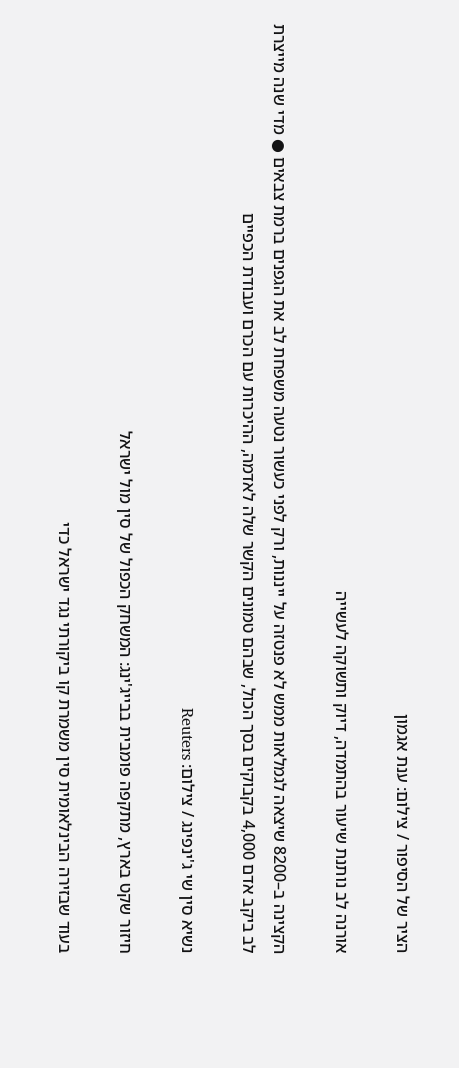הציר של הסיפור / צילום: ענת אגמון

אורנה לב נותנת שיעור בהתמדה, דיוק ותשוקה לעשייה

הקצינה ב–8200 שיצאה לגמלאות ממש לא פנטזה על ייננות, ורק לפני כעשור נטעה משפחת לב את הגפנים ברמת צבאים ● מדי שנה מייצרת לב ביקב אדם 4,000 בקבוקים בסך הכול, שבהם טמונים הקשר שלה לאדמה, ההיכרות עם הכרם ועבודת הכפיים

נשיא סין שי ג'ינפינג / צילום: Reuters

חיזור שקט בארץ, מתקפה פומבית בבייג'ינג: המשחק הכפול של סין מול ישראל

בעוד שבזירה הבינלאומית סין משמרת קו ביקורתי נגד ישראל כדי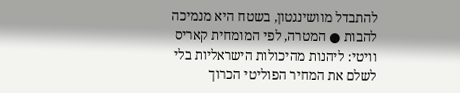להתבדל מוושינגטון, בשטח היא מנמיכה להבות ● המטרה, לפי המומחית קאריס וויטי: ליהנות מהיכולות הישראליות בלי לשלם את המחיר הפוליטי הכרוך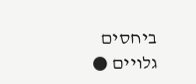ביחסים גלויים ●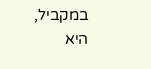במקביל, היא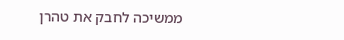ממשיכה לחבק את טהרן